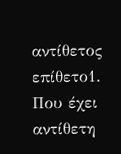αντίθετος
επίθετο1. Που έχει αντίθετη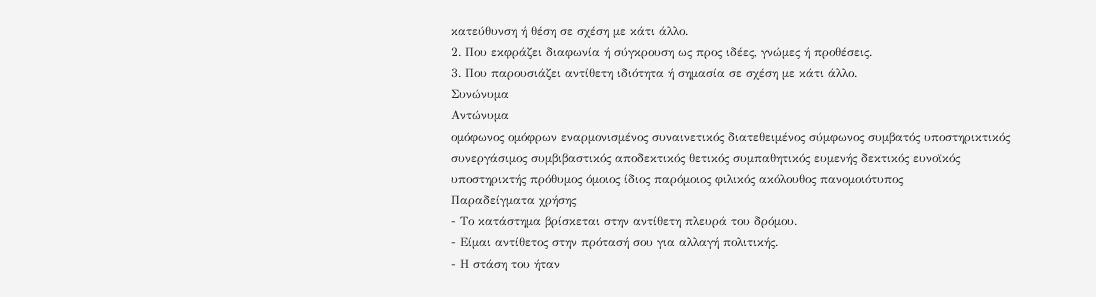κατεύθυνση ή θέση σε σχέση με κάτι άλλο.
2. Που εκφράζει διαφωνία ή σύγκρουση ως προς ιδέες, γνώμες ή προθέσεις.
3. Που παρουσιάζει αντίθετη ιδιότητα ή σημασία σε σχέση με κάτι άλλο.
Συνώνυμα
Αντώνυμα
ομόφωνος ομόφρων εναρμονισμένος συναινετικός διατεθειμένος σύμφωνος συμβατός υποστηρικτικός συνεργάσιμος συμβιβαστικός αποδεκτικός θετικός συμπαθητικός ευμενής δεκτικός ευνοϊκός υποστηρικτής πρόθυμος όμοιος ίδιος παρόμοιος φιλικός ακόλουθος πανομοιότυπος
Παραδείγματα χρήσης
- Το κατάστημα βρίσκεται στην αντίθετη πλευρά του δρόμου.
- Είμαι αντίθετος στην πρότασή σου για αλλαγή πολιτικής.
- Η στάση του ήταν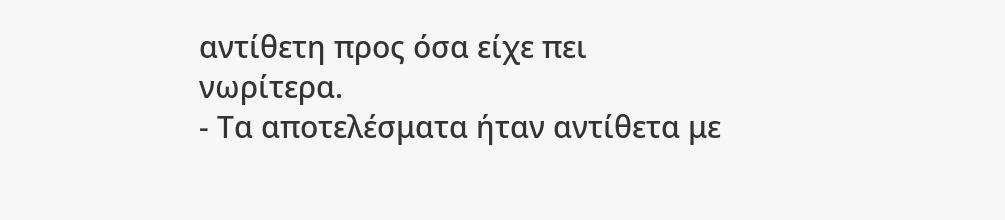αντίθετη προς όσα είχε πει νωρίτερα.
- Τα αποτελέσματα ήταν αντίθετα με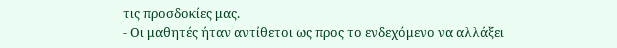τις προσδοκίες μας.
- Οι μαθητές ήταν αντίθετοι ως προς το ενδεχόμενο να αλλάξει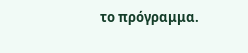το πρόγραμμα.